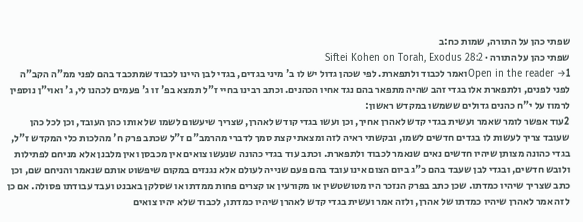שפתי כהן על התורה, שמות כח:ב
שפתי כהן על התורה · Siftei Kohen on Torah, Exodus 28:2
Open in the reader →1ואמר לכבוד ולתפארת. לפי שכהן גדול יש לו ב' מיני בגדים, בגדי לבן היינו לכבוד שמתכבד בהם לפני ממ"ה הקב"ה לפני לפנים, ולתפארת אלו בגדי זהב שהיה מתפאר בהם נגד אחיו הכהנים. וכתב רבינו בחיי ז"ל תמצא בפ' זו ג' פעמים לכהנו לי, ג' ואוי"ן נוספין לרמוז על י"ח כהנים גדולים ששמשו במקדש ראשון:
2עוד אפשר לומר שאמר ועשית בגדי קדש לאהרן אחיך, וכן ועשו בגדי קודש לאהרן, שצריך שיעשום לשמו של אותו כהן העובד, וכן לכל כהן שעובד צריך לעשות לו בגדים חדשים לשמו, ובקשתי ראיה לזה ומצאתי קצת סמך לדברי מהרמב"ם ז"ל שכתב פרק ח' מהלכות כלי המקדש ז"ל, בגדי כהונה מצותן שיהיו חדשים נאים שנאמר לכבוד ולתפארת. וכתב עוד בגדי כהונה שנעשו צואים אין מכבסן ואין מלבנן אלא מניחם לפתילות ולובש חדשים, ובגדי לבן שעבד בהם כ"ג ביום הצום אינו עובד בהם פעם שנייה לעולם אלא נגנזים במקום שיפשוט אותם שנאמר והניחם שם, וכן כתב שצריך שיהיו כמדתו. שכן כתב בפרק הנזכר היו מטושטשין או מקורעין או קצרים פחות ממדתו או שסלקן באבנט ועבד עבודתו פסולה. אם כן לזה אמר לאהרן שיהיו כמדתו של אהרן, ולזה אמר ועשית בגדי קדש לאהרן שיהיו כמדתו, לכבוד שלא יהיו צואים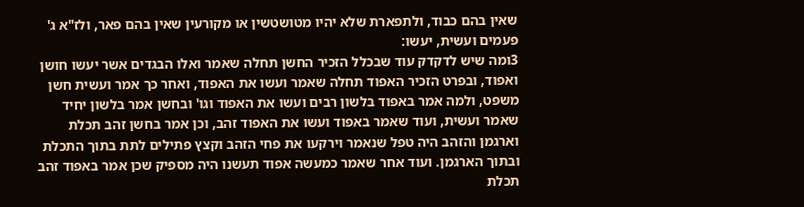שאין בהם כבוד, ולתפארת שלא יהיו מטושטשין או מקורעין שאין בהם פאר, ולז"א ג' פעמים ועשית, יעשו:
3ומה שיש לדקדק עוד שבכלל הזכיר החשן תחלה שאמר ואלו הבגדים אשר יעשו חושן ואפוד, ובפרט הזכיר האפוד תחלה שאמר ועשו את האפוד, ואחר כך אמר ועשית חשן משפט, ולמה אמר באפוד בלשון רבים ועשו את האפוד וגו' ובחשן אמר בלשון יחיד שאמר ועשית, ועוד שאמר באפוד ועשו את האפוד זהב, וכן אמר בחשן זהב תכלת וארגמן והזהב היה טפל שנאמר וירקעו את פחי הזהב וקצץ פתילים לתת בתוך התכלת ובתוך הארגמן. ועוד אחר שאמר כמעשה אפוד תעשנו היה מספיק שכן אמר באפוד זהב תכלת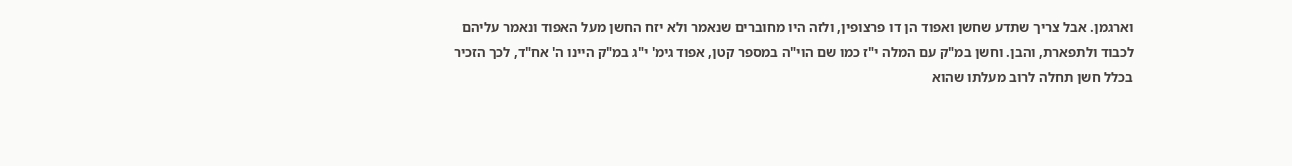וארגמן. אבל צריך שתדע שחשן ואפוד הן דו פרצופין, ולזה היו מחוברים שנאמר ולא יזח החשן מעל האפוד ונאמר עליהם לכבוד ולתפארת, והבן. וחשן במ"ק עם המלה י"ז כמו שם הוי"ה במספר קטן, אפוד גימ' י"ג במ"ק היינו ה' אח"ד, לכך הזכיר בכלל חשן תחלה לרוב מעלתו שהוא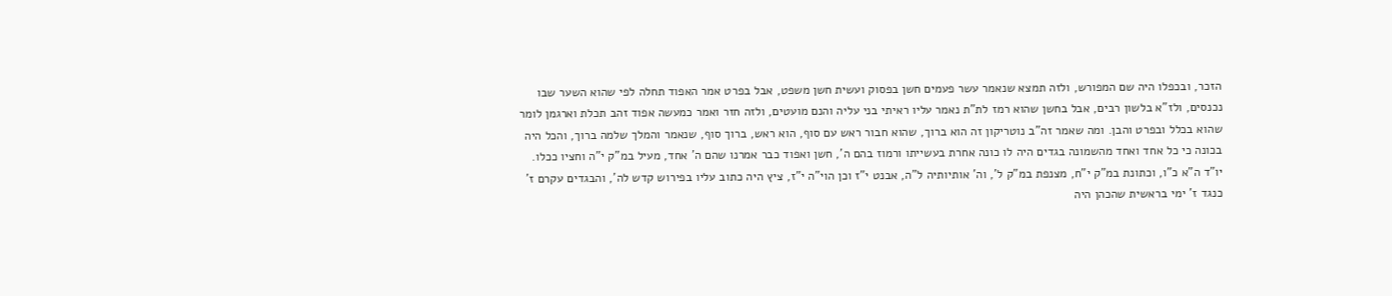הזכר, ובכפלו היה שם המפורש, ולזה תמצא שנאמר עשר פעמים חשן בפסוק ועשית חשן משפט, אבל בפרט אמר האפוד תחלה לפי שהוא השער שבו נכנסים, ולז"א בלשון רבים, אבל בחשן שהוא רמז לת"ת נאמר עליו ראיתי בני עליה והנם מועטים, ולזה חזר ואמר כמעשה אפוד זהב תכלת וארגמן לומר שהוא בכלל ובפרט והבן. ומה שאמר זה"ב נוטריקון זה הוא ברוך, שהוא חבור ראש עם סוף, הוא ראש, ברוך סוף, שנאמר והמלך שלמה ברוך, והכל היה בכונה כי כל אחד ואחד מהשמונה בגדים היה לו כונה אחרת בעשייתו ורמוז בהם ה', חשן ואפוד כבר אמרנו שהם ה' אחד, מעיל במ"ק י"ה וחציו ככלו. יו"ד ה"א כ"ו, וכתונת במ"ק י"ח, מצנפת במ"ק ל', וה' אותיותיה ל"ה, אבנט י"ז וכן הוי"ה י"ז, ציץ היה כתוב עליו בפירוש קדש לה', והבגדים עקרם ז' כנגד ז' ימי בראשית שהכהן היה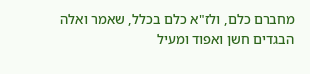מחברם כלם, ולז"א כלם בכלל, שאמר ואלה הבגדים חשן ואפוד ומעיל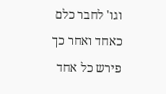וגו' לחבר כלם כאחד ואחר כך פירש כל אחד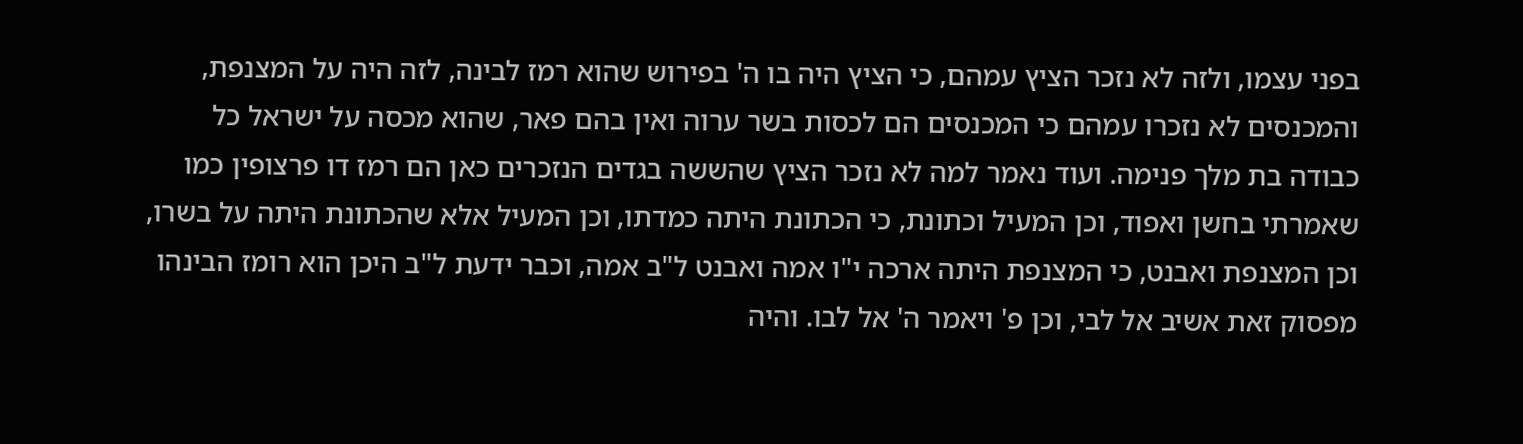בפני עצמו, ולזה לא נזכר הציץ עמהם, כי הציץ היה בו ה' בפירוש שהוא רמז לבינה, לזה היה על המצנפת, והמכנסים לא נזכרו עמהם כי המכנסים הם לכסות בשר ערוה ואין בהם פאר, שהוא מכסה על ישראל כל כבודה בת מלך פנימה. ועוד נאמר למה לא נזכר הציץ שהששה בגדים הנזכרים כאן הם רמז דו פרצופין כמו שאמרתי בחשן ואפוד, וכן המעיל וכתונת, כי הכתונת היתה כמדתו, וכן המעיל אלא שהכתונת היתה על בשרו, וכן המצנפת ואבנט, כי המצנפת היתה ארכה י"ו אמה ואבנט ל"ב אמה, וכבר ידעת ל"ב היכן הוא רומז הבינהו מפסוק זאת אשיב אל לבי, וכן פ' ויאמר ה' אל לבו. והיה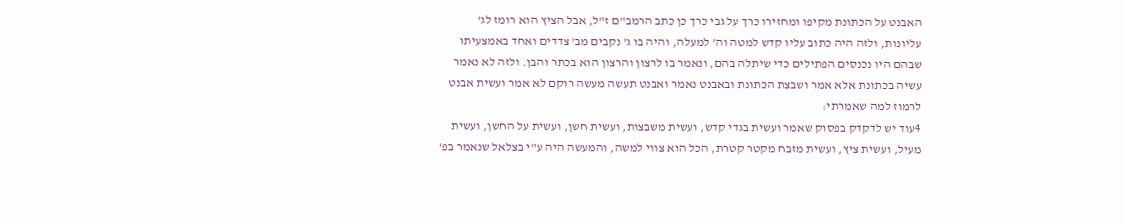האבנט על הכתונת מקיפו ומחזירו כרך על גבי כרך כן כתב הרמב"ם ז"ל, אבל הציץ הוא רומז לג' עליונות, ולזה היה כתוב עליו קדש למטה וה' למעלה, והיה בו ג' נקבים מב' צדדים ואחד באמצעיתו שבהם היו נכנסים הפתילים כדי שיתלה בהם, ונאמר בו לרצון והרצון הוא בכתר והבן. ולזה לא נאמר עשיה בכתונת אלא אמר ושבצת הכתונת ובאבנט נאמר ואבנט תעשה מעשה רוקם לא אמר ועשית אבנט לרמוז למה שאמרתי:
4עוד יש לדקדק בפסוק שאמר ועשית בגדי קדש, ועשית משבצות, ועשית חשן, ועשית על החשן, ועשית מעיל, ועשית ציץ, ועשית מזבח מקטר קטרת, הכל הוא צווי למשה, והמעשה היה ע"י בצלאל שנאמר בפ'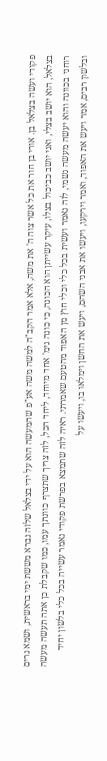פקודי ועשה בצלאל בן. אורי בן חור את כל אשר צוה ה' את משה, אלא אמר הקב"ה למשה משה אע"פ שהמעשה הוא על ידי בצלאל שלזה נברא מששת ימי בראשית, ושמא גרים בצלאל, הוא יושב בצלי, ואני יושב כביכול בצלו, עיקר עשייתן הוא הכונה, כי כונה גימ' אחד מיוחד, ליחד הכל, לזה צריך שתצרף כוונתך עמו, כמו שקבלת כן אתה תעשה מעשה רוחני בכוונה והוא יעשה מעשה גשמי, לזה נאמר ועשית בכל כלי וכלי חוץ מן האפוד מהטעם שאמרתי. ראיה לזה שתמצא בפרשת פקודי נאמר עשייה בכל כלי בלשון יחיד ובלשון רבים, אמר ויעש את האפוד, ואמר וירקעו, ויעשו את אבני השהם, ויעש את החשן וימלאו בו, ויעשו על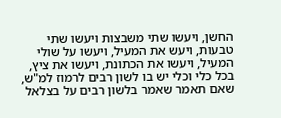החשן, ויעשו שתי משבצות ויעשו שתי טבעות, ויעש את המעיל, ויעשו על שולי המעיל, ויעשו את הכתונת, ויעשו את ציץ, בכל כלי וכלי יש בו לשון רבים לרמוז למ"ש, שאם תאמר שאמר בלשון רבים על בצלאל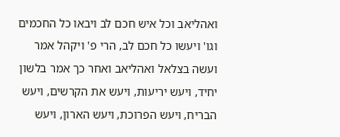ואהליאב וכל איש חכם לב ויבאו כל החכמים וגו' ויעשו כל חכם לב, הרי פ' ויקהל אמר ועשה בצלאל ואהליאב ואחר כך אמר בלשון יחיד, ויעש יריעות, ויעש את הקרשים, ויעש הבריח, ויעש הפרוכת, ויעש הארון, ויעש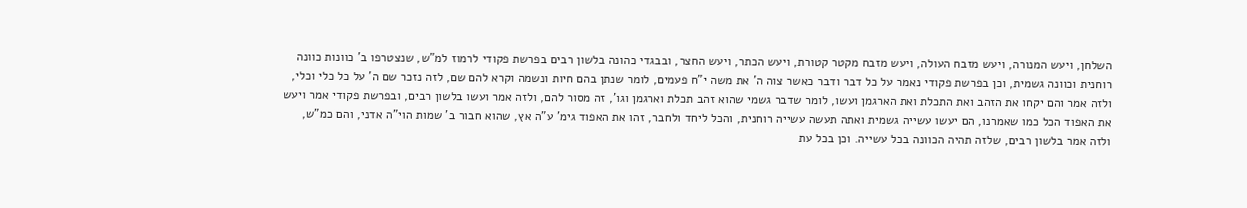השלחן, ויעש המנורה, ויעש מזבח העולה, ויעש מזבח מקטר קטורת, ויעש הכתר, ויעש החצר, ובבגדי כהונה בלשון רבים בפרשת פקודי לרמוז למ"ש, שנצטרפו ב' כוונות כוונה רוחנית וכוונה גשמית, וכן בפרשת פקודי נאמר על כל דבר ודבר כאשר צוה ה' את משה י"ח פעמים, לומר שנתן בהם חיות ונשמה וקרא להם שם, לזה נזכר שם ה' על כל כלי וכלי, ולזה אמר והם יקחו את הזהב ואת התכלת ואת הארגמן ועשו, לומר שדבר גשמי שהוא זהב תכלת וארגמן וגו', זה מסור להם, ולזה אמר ועשו בלשון רבים, ובפרשת פקודי אמר ויעש את האפוד הכל כמו שאמרנו, הם יעשו עשייה גשמית ואתה תעשה עשייה רוחנית, והכל ליחד ולחבר, זהו את האפוד גימ' ע"ה אץ, שהוא חבור ב' שמות הוי"ה אדני, והם כמ"ש, ולזה אמר בלשון רבים, שלזה תהיה הכוונה בכל עשייה. וכן בכל עת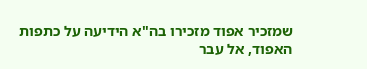שמזכיר אפוד מזכירו בה"א הידיעה על כתפות האפוד, אל עבר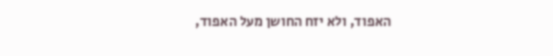האפוד, ולא יזח החושן מעל האפוד,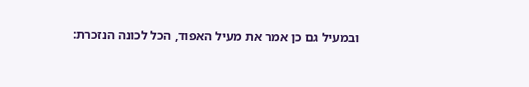ובמעיל גם כן אמר את מעיל האפוד, הכל לכונה הנזכרת: